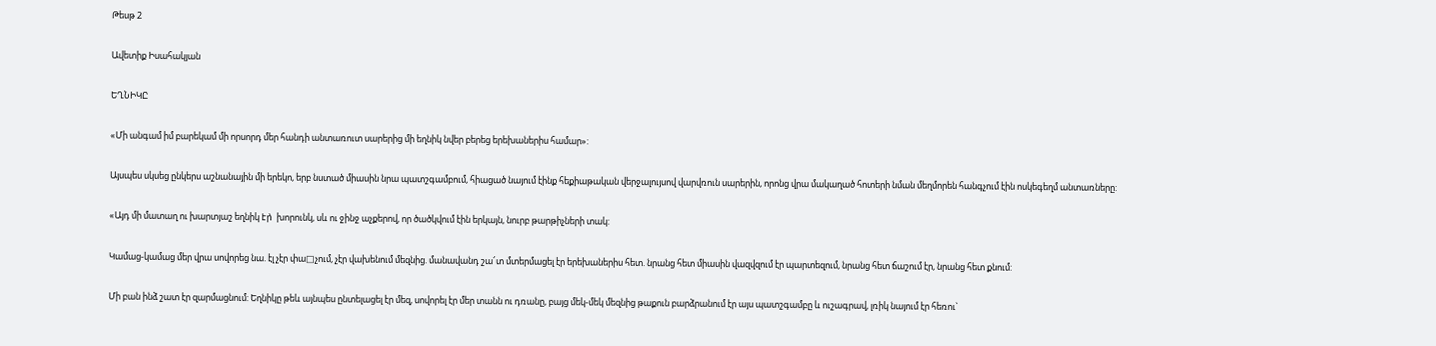Թեսթ 2

Ավետիք Իսահակյան

ԵՂՆԻԿԸ

«Մի անգամ իմ բարեկամ մի որսորդ մեր հանդի անտառուտ սարերից մի եղնիկ նվեր բերեց երեխաներիս համար»:

Այսպես սկսեց ընկերս աշնանային մի երեկո, երբ նստած միասին նրա պատշգամբում, հիացած նայում էինք հեքիաթական վերջալույսով վարվռուն սարերին, որոնց վրա մակաղած հոտերի նման մեղմորեն հանգչում էին ոսկեգեղմ անտառները:

«Այդ մի մատաղ ու խարտյաշ եղնիկ էր̀  խորունկ, սև ու ջինջ աչքերով, որ ծածկվում էին երկայն, նուրբ թարթիչների տակ:

Կամաց-կամաց մեր վրա սովորեց նա. էլ չէր փա□չում, չէր վախենում մեզնից. մանավանդ շա՜տ մտերմացել էր երեխաներիս հետ. նրանց հետ միասին վազվզում էր պարտեզում, նրանց հետ ճաշում էր, նրանց հետ քնում:

Մի բան ինձ շատ էր զարմացնում: Եղնիկը թեև այնպես ընտելացել էր մեզ, սովորել էր մեր տանն ու դռանը, բայց մեկ-մեկ մեզնից թաքուն բարձրանում էր այս պատշգամբը և ուշագրավ, լռիկ նայում էր հեռու`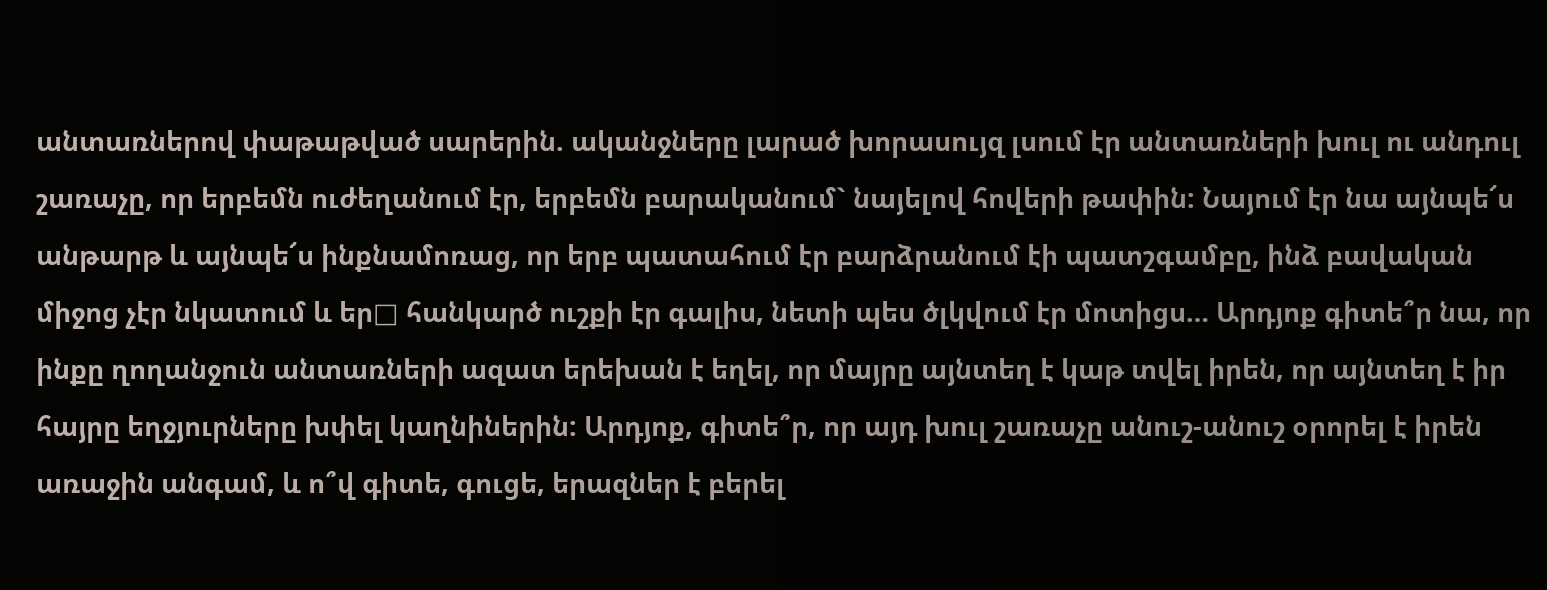անտառներով փաթաթված սարերին. ականջները լարած խորասույզ լսում էր անտառների խուլ ու անդուլ շառաչը, որ երբեմն ուժեղանում էր, երբեմն բարականում` նայելով հովերի թափին: Նայում էր նա այնպե՜ս անթարթ և այնպե՜ս ինքնամոռաց, որ երբ պատահում էր բարձրանում էի պատշգամբը, ինձ բավական միջոց չէր նկատում և եր□ հանկարծ ուշքի էր գալիս, նետի պես ծլկվում էր մոտիցս… Արդյոք գիտե՞ր նա, որ ինքը ղողանջուն անտառների ազատ երեխան է եղել, որ մայրը այնտեղ է կաթ տվել իրեն, որ այնտեղ է իր հայրը եղջյուրները խփել կաղնիներին: Արդյոք, գիտե՞ր, որ այդ խուլ շառաչը անուշ-անուշ օրորել է իրեն առաջին անգամ, և ո՞վ գիտե, գուցե, երազներ է բերել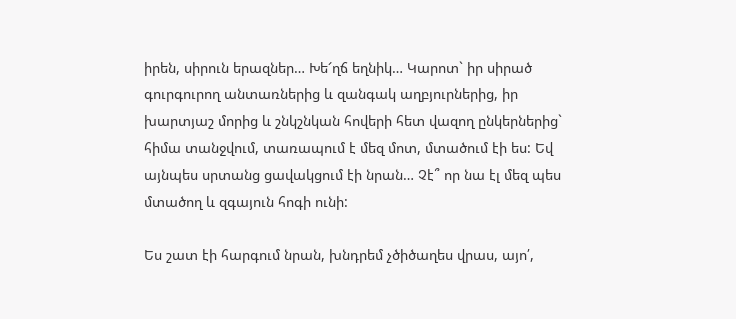իրեն, սիրուն երազներ… Խե՜ղճ եղնիկ… Կարոտ` իր սիրած գուրգուրող անտառներից և զանգակ աղբյուրներից, իր խարտյաշ մորից և շնկշնկան հովերի հետ վազող ընկերներից` հիմա տանջվում, տառապում է մեզ մոտ, մտածում էի ես: Եվ այնպես սրտանց ցավակցում էի նրան… Չէ՞ որ նա էլ մեզ պես մտածող և զգայուն հոգի ունի:

Ես շատ էի հարգում նրան, խնդրեմ չծիծաղես վրաս, այո՛,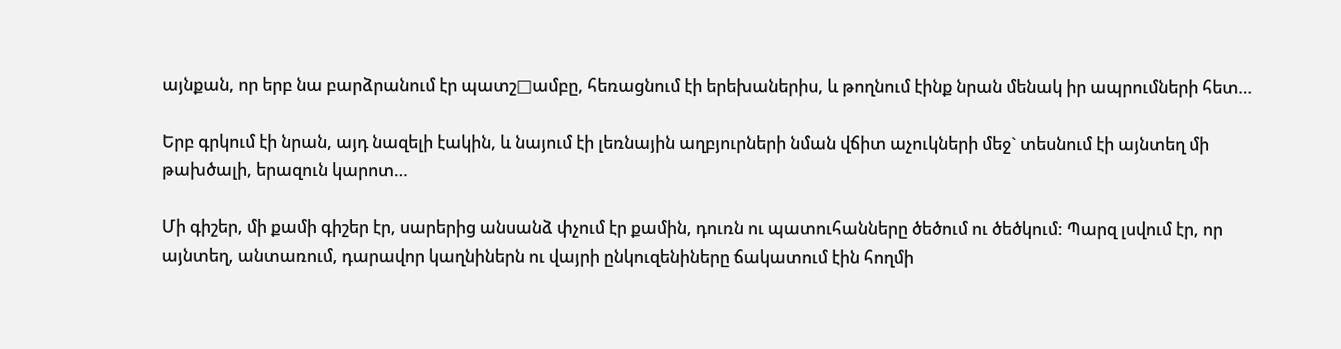այնքան, որ երբ նա բարձրանում էր պատշ□ամբը, հեռացնում էի երեխաներիս, և թողնում էինք նրան մենակ իր ապրումների հետ…

Երբ գրկում էի նրան, այդ նազելի էակին, և նայում էի լեռնային աղբյուրների նման վճիտ աչուկների մեջ` տեսնում էի այնտեղ մի թախծալի, երազուն կարոտ…

Մի գիշեր, մի քամի գիշեր էր, սարերից անսանձ փչում էր քամին, դուռն ու պատուհանները ծեծում ու ծեծկում: Պարզ լսվում էր, որ այնտեղ, անտառում, դարավոր կաղնիներն ու վայրի ընկուզենիները ճակատում էին հողմի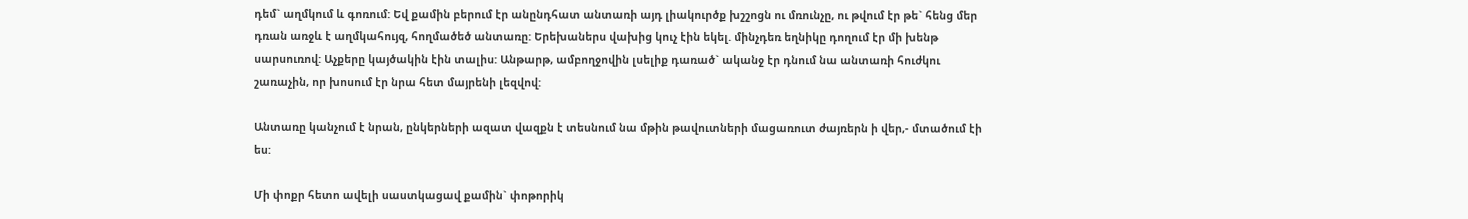դեմ` աղմկում և գոռում: Եվ քամին բերում էր անընդհատ անտառի այդ լիակուրծք խշշոցն ու մռունչը, ու թվում էր թե` հենց մեր դռան առջև է աղմկահույզ, հողմածեծ անտառը: Երեխաներս վախից կուչ էին եկել. մինչդեռ եղնիկը դողում էր մի խենթ սարսուռով: Աչքերը կայծակին էին տալիս: Անթարթ, ամբողջովին լսելիք դառած` ականջ էր դնում նա անտառի հուժկու շառաչին, որ խոսում էր նրա հետ մայրենի լեզվով:

Անտառը կանչում է նրան, ընկերների ազատ վազքն է տեսնում նա մթին թավուտների մացառուտ ժայռերն ի վեր,- մտածում էի ես:

Մի փոքր հետո ավելի սաստկացավ քամին` փոթորիկ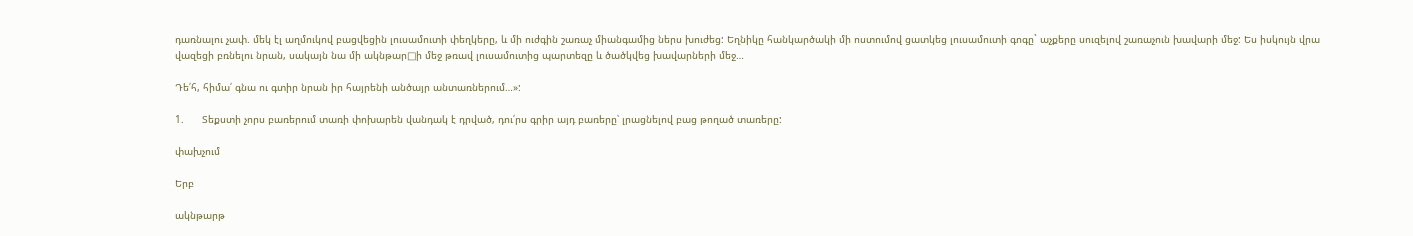դառնալու չափ. մեկ էլ աղմուկով բացվեցին լուսամուտի փեղկերը, և մի ուժգին շառաչ միանգամից ներս խուժեց: Եղնիկը հանկարծակի մի ոստումով ցատկեց լուսամուտի գոգը` աչքերը սուզելով շառաչուն խավարի մեջ: Ես իսկույն վրա վազեցի բռնելու նրան, սակայն նա մի ակնթար□ի մեջ թռավ լուսամուտից պարտեզը և ծածկվեց խավարների մեջ…

Դե՛հ, հիմա՛ գնա ու գտիր նրան իր հայրենի անծայր անտառներում…»:

1.      Տեքստի չորս բառերում տառի փոխարեն վանդակ է դրված, դու՛րս գրիր այդ բառերը՝ լրացնելով բաց թողած տառերը:

փախչում

Երբ

ակնթարթ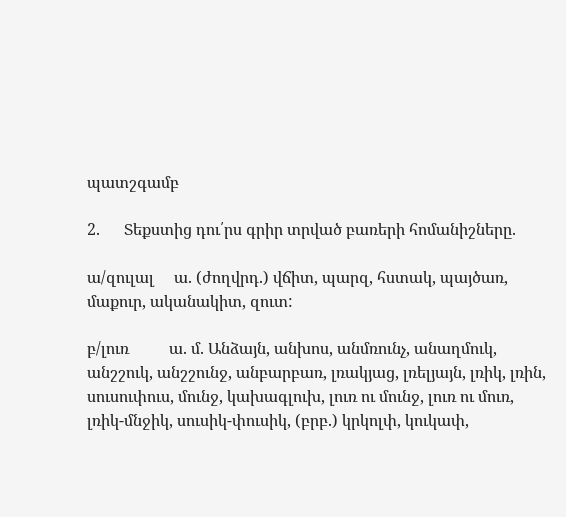պատշգամբ

2.      Տեքստից դու՛րս գրիր տրված բառերի հոմանիշները.

ա/զուլալ     ա. (ժողվրդ.) վճիտ, պարզ, հստակ, պայծառ, մաքուր, ականակիտ, զուտ:

բ/լուռ          ա. մ. Անձայն, անխոս, անմռունչ, անաղմուկ, անշշուկ, անշշունջ, անբարբառ, լռակյաց, լռելյայն, լռիկ, լռին, սուսուփուս, մունջ, կախագլուխ, լուռ ու մունջ, լուռ ու մուռ, լռիկ-մնջիկ, սուսիկ-փուսիկ, (բրբ.) կրկոլփ, կուկափ,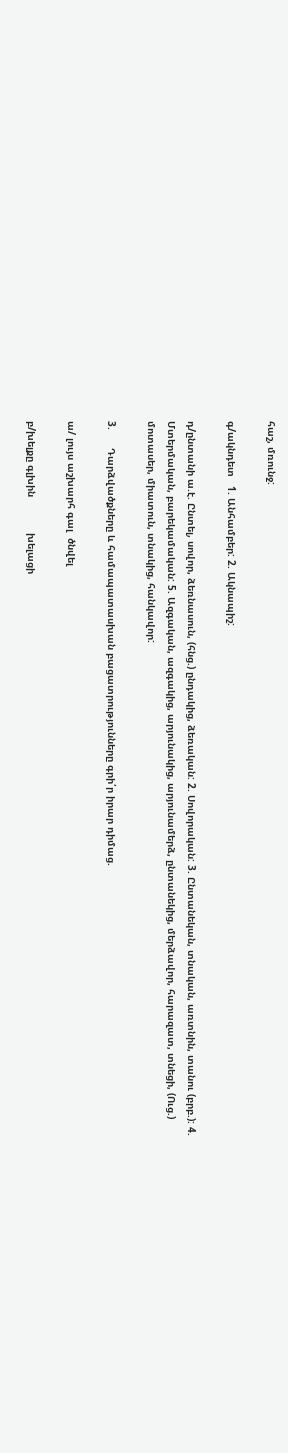հաշ, մռունջ:

գ/ակնդետ   1. Անհամբեր: 2. Ակնապիշ:

դ/ընտանի ա.է. Ընտել, սովոր, ձեռնասուն, (հնց.) ընդակից, ձեռական: 2. Սովորական: 3. Ընտանեկան, տնական, առտնին, տանու (բրբ.): 4. Մտերմական, բարեկամական: 5. Ազգական, ազգակից, արյունակից, արյունամերձ, ընտանեկից, մերձավոր, հարազատ, տնեցի, (Ուց.) մոտասեր, միատուն, տնակից, հանկավոր:

3.      Դարձվածքները և համապատասխան բացատրությունները գրի՛ր իրար դիմաց.

ա/ լույս աշխարհ գալ  ծնվել

բ/խելքը գլխին            խելացի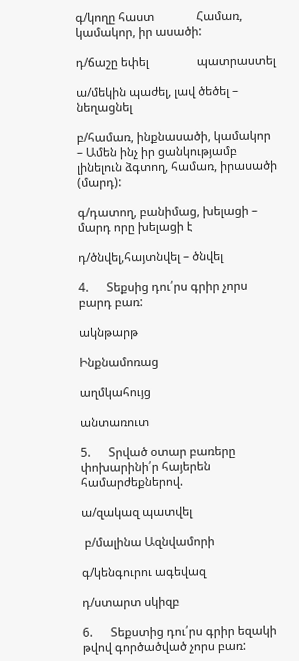գ/կողը հաստ              Համառ, կամակոր, իր ասածի:

դ/ճաշը եփել                պատրաստել

ա/մեկին պաժել, լավ ծեծել – նեղացնել

բ/համառ, ինքնասածի, կամակոր – Ամեն ինչ իր ցանկությամբ լինելուն ձգտող, համառ, իրասածի (մարդ):

գ/դատող, բանիմաց, խելացի – մարդ որը խելացի է

դ/ծնվել,հայտնվել – ծնվել

4.      Տեքսից դու՛րս գրիր չորս բարդ բառ:

ակնթարթ

Ինքնամոռաց

աղմկահույց

անտառուտ

5.      Տրված օտար բառերը փոխարինի՛ր հայերեն համարժեքներով.

ա/զակազ պատվել

 բ/մալինա Ազնվամորի

գ/կենգուրու ագեվազ

դ/ստարտ սկիզբ

6.      Տեքստից դու՛րս գրիր եզակի թվով գործածված չորս բառ: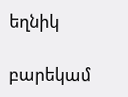եղնիկ

բարեկամ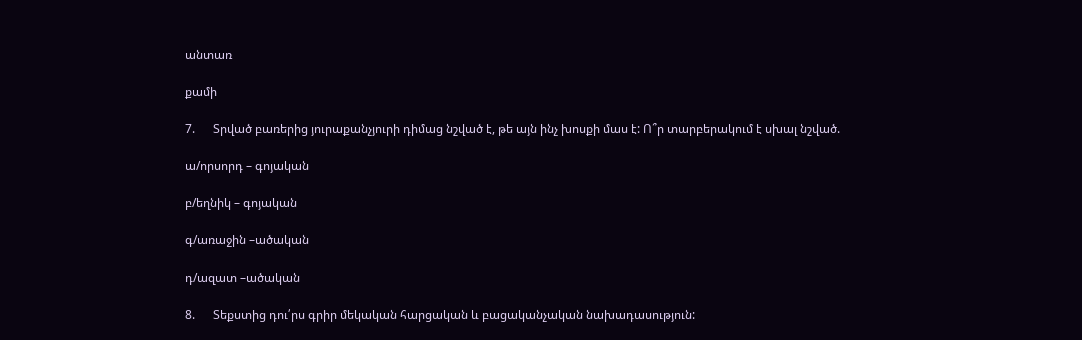անտառ

քամի

7.      Տրված բառերից յուրաքանչյուրի դիմաց նշված է, թե այն ինչ խոսքի մաս է: Ո՞ր տարբերակում է սխալ նշված.

ա/որսորդ – գոյական

բ/եղնիկ – գոյական

գ/առաջին –ածական

դ/ազատ –ածական

8.      Տեքստից դու՛րս գրիր մեկական հարցական և բացականչական նախադասություն: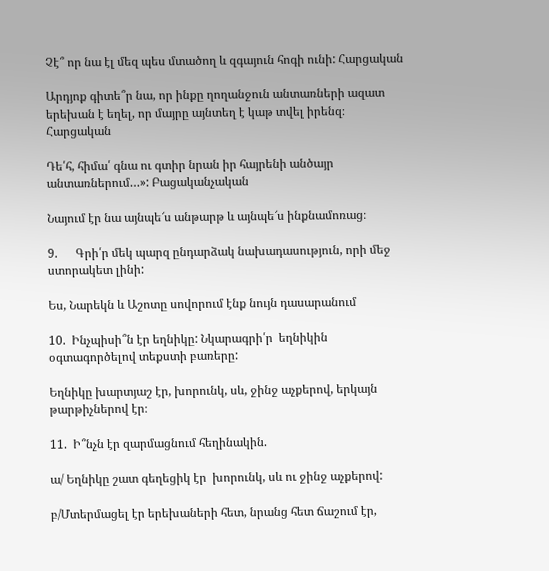Չէ՞ որ նա էլ մեզ պես մտածող և զգայուն հոգի ունի: Հարցական

Արդյոք գիտե՞ր նա, որ ինքը ղողանջուն անտառների ազատ երեխան է եղել, որ մայրը այնտեղ է կաթ տվել իրենզ։ Հարցական

Դե՛հ, հիմա՛ գնա ու գտիր նրան իր հայրենի անծայր անտառներում…»: Բացականչական

Նայում էր նա այնպե՜ս անթարթ և այնպե՜ս ինքնամոռաց։

9.      Գրի՛ր մեկ պարզ ընդարձակ նախադասություն, որի մեջ ստորակետ լինի:

Ես, Նարեկն և Աշոտը սովորում էնք նույն դասարանում

10.  Ինչպիսի՞ն էր եղնիկը: Նկարագրի՛ր  եղնիկին օգտագործելով տեքստի բառերը:

Եղնիկը խարտյաշ էր, խորունկ, սև, ջինջ աչքերով, երկայն թարթիչներով էր։

11.  Ի՞նչն էր զարմացնում հեղինակին.

ա/ Եղնիկը շատ գեղեցիկ էր  խորունկ, սև ու ջինջ աչքերով:

բ/Մտերմացել էր երեխաների հետ, նրանց հետ ճաշում էր,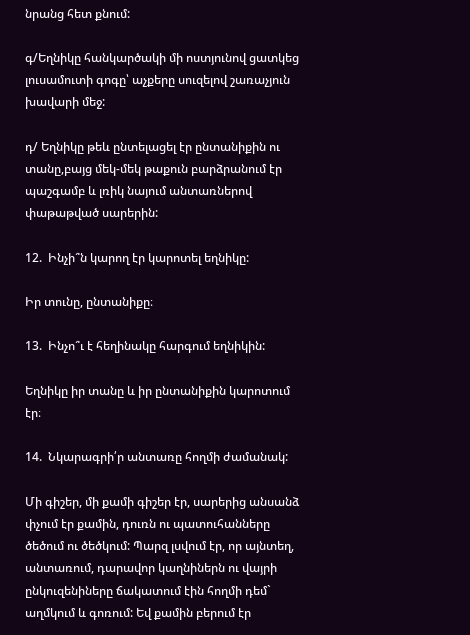նրանց հետ քնում:

գ/Եղնիկը հանկարծակի մի ոստյունով ցատկեց լուսամուտի գոգը՝ աչքերը սուզելով շառաչյուն խավարի մեջ:

դ/ Եղնիկը թեև ընտելացել էր ընտանիքին ու տանը,բայց մեկ-մեկ թաքուն բարձրանում էր պաշգամբ և լռիկ նայում անտառներով փաթաթված սարերին:

12.  Ինչի՞ն կարող էր կարոտել եղնիկը:

Իր տունը, ընտանիքը։

13.  Ինչո՞ւ է հեղինակը հարգում եղնիկին:

Եղնիկը իր տանը և իր ընտանիքին կարոտում էր։

14.  Նկարագրի՛ր անտառը հողմի ժամանակ:

Մի գիշեր, մի քամի գիշեր էր, սարերից անսանձ փչում էր քամին, դուռն ու պատուհանները ծեծում ու ծեծկում: Պարզ լսվում էր, որ այնտեղ, անտառում, դարավոր կաղնիներն ու վայրի ընկուզենիները ճակատում էին հողմի դեմ` աղմկում և գոռում: Եվ քամին բերում էր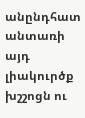անընդհատ անտառի այդ լիակուրծք խշշոցն ու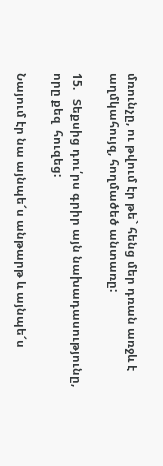մռունչը, ու թվում էր թե` հենց մեր դռան առջև է աղմկահույզ, հողմածեծ անտառը:

15.   Տեքսից դու՛րս գրիր այն նախադասությունը, որը քեզ  հուզեց:

Նայում էր նա այնպե՜ս անթարթ և այնպե՜ս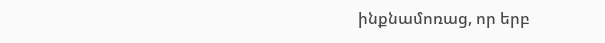ինքնամոռաց, որ երբ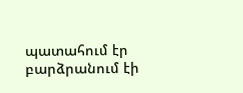պատահում էր բարձրանում էի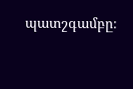պատշգամբը։